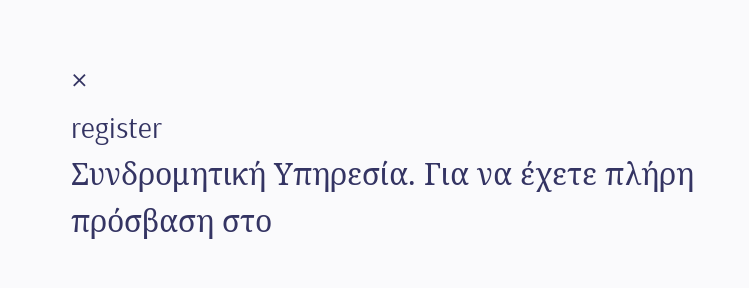×
register
Συνδρομητική Υπηρεσία. Για να έχετε πλήρη πρόσβαση στο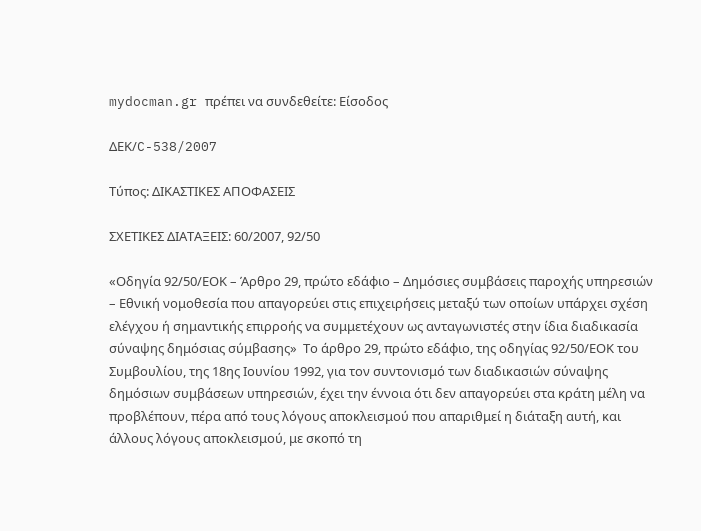mydocman.gr πρέπει να συνδεθείτε: Είσοδος

ΔΕΚ/C-538/2007

Τύπος: ΔΙΚΑΣΤΙΚΕΣ ΑΠΟΦΑΣΕΙΣ

ΣΧΕΤΙΚΕΣ ΔΙΑΤΑΞΕΙΣ: 60/2007, 92/50

«Οδηγία 92/50/ΕΟΚ – Άρθρο 29, πρώτο εδάφιο – Δημόσιες συμβάσεις παροχής υπηρεσιών – Εθνική νομοθεσία που απαγορεύει στις επιχειρήσεις μεταξύ των οποίων υπάρχει σχέση ελέγχου ή σημαντικής επιρροής να συμμετέχουν ως ανταγωνιστές στην ίδια διαδικασία σύναψης δημόσιας σύμβασης»  Το άρθρο 29, πρώτο εδάφιο, της οδηγίας 92/50/ΕΟΚ του Συμβουλίου, της 18ης Ιουνίου 1992, για τον συντονισμό των διαδικασιών σύναψης δημόσιων συμβάσεων υπηρεσιών, έχει την έννοια ότι δεν απαγορεύει στα κράτη μέλη να προβλέπουν, πέρα από τους λόγους αποκλεισμού που απαριθμεί η διάταξη αυτή, και άλλους λόγους αποκλεισμού, με σκοπό τη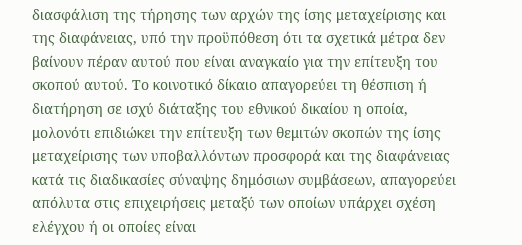διασφάλιση της τήρησης των αρχών της ίσης μεταχείρισης και της διαφάνειας, υπό την προϋπόθεση ότι τα σχετικά μέτρα δεν βαίνουν πέραν αυτού που είναι αναγκαίο για την επίτευξη του σκοπού αυτού. Το κοινοτικό δίκαιο απαγορεύει τη θέσπιση ή διατήρηση σε ισχύ διάταξης του εθνικού δικαίου η οποία, μολονότι επιδιώκει την επίτευξη των θεμιτών σκοπών της ίσης μεταχείρισης των υποβαλλόντων προσφορά και της διαφάνειας κατά τις διαδικασίες σύναψης δημόσιων συμβάσεων, απαγορεύει απόλυτα στις επιχειρήσεις μεταξύ των οποίων υπάρχει σχέση ελέγχου ή οι οποίες είναι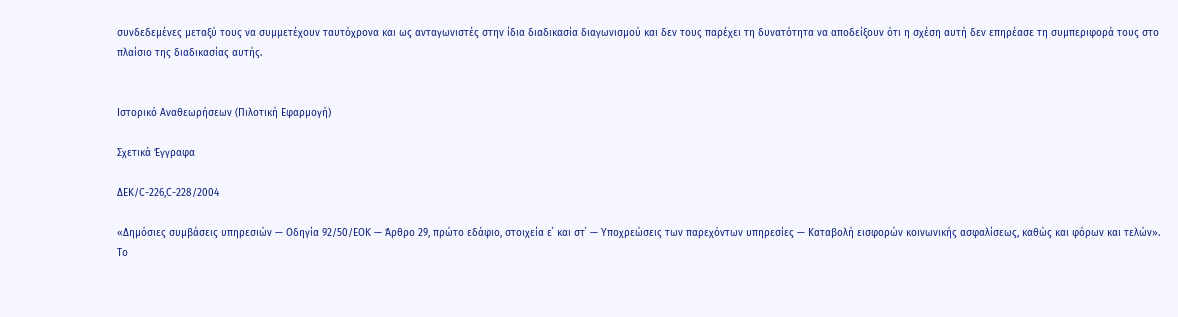συνδεδεμένες μεταξύ τους να συμμετέχουν ταυτόχρονα και ως ανταγωνιστές στην ίδια διαδικασία διαγωνισμού και δεν τους παρέχει τη δυνατότητα να αποδείξουν ότι η σχέση αυτή δεν επηρέασε τη συμπεριφορά τους στο πλαίσιο της διαδικασίας αυτής.


Ιστορικό Αναθεωρήσεων (Πιλοτική Εφαρμογή)

Σχετικά Έγγραφα

ΔΕΚ/C-226,C-228/2004

«Δημόσιες συμβάσεις υπηρεσιών — Οδηγία 92/50/ΕΟΚ — Άρθρο 29, πρώτο εδάφιο, στοιχεία ε΄ και στ΄ — Υποχρεώσεις των παρεχόντων υπηρεσίες — Καταβολή εισφορών κοινωνικής ασφαλίσεως, καθώς και φόρων και τελών». Το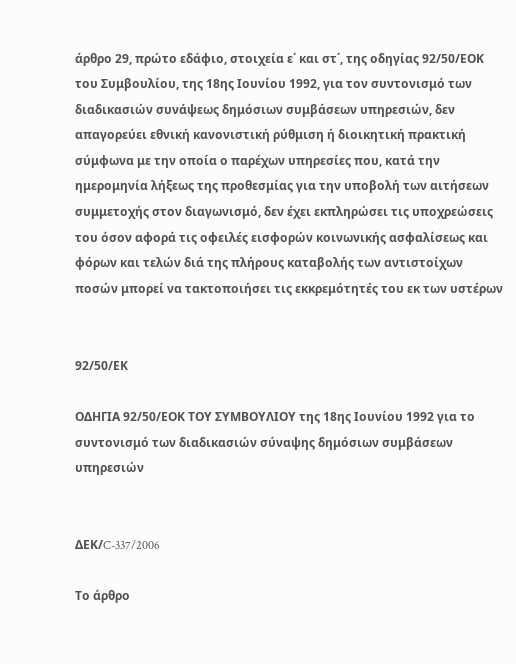άρθρο 29, πρώτο εδάφιο, στοιχεία ε΄ και στ΄, της οδηγίας 92/50/ΕΟΚ του Συμβουλίου, της 18ης Ιουνίου 1992, για τον συντονισμό των διαδικασιών συνάψεως δημόσιων συμβάσεων υπηρεσιών, δεν απαγορεύει εθνική κανονιστική ρύθμιση ή διοικητική πρακτική σύμφωνα με την οποία ο παρέχων υπηρεσίες που, κατά την ημερομηνία λήξεως της προθεσμίας για την υποβολή των αιτήσεων συμμετοχής στον διαγωνισμό, δεν έχει εκπληρώσει τις υποχρεώσεις του όσον αφορά τις οφειλές εισφορών κοινωνικής ασφαλίσεως και φόρων και τελών διά της πλήρους καταβολής των αντιστοίχων ποσών μπορεί να τακτοποιήσει τις εκκρεμότητές του εκ των υστέρων


92/50/ΕΚ

ΟΔΗΓΙΑ 92/50/ΕΟΚ ΤΟΥ ΣΥΜΒΟΥΛΙΟΥ της 18ης Ιουνίου 1992 για το συντονισμό των διαδικασιών σύναψης δημόσιων συμβάσεων υπηρεσιών


ΔΕΚ/C-337/2006

Το άρθρο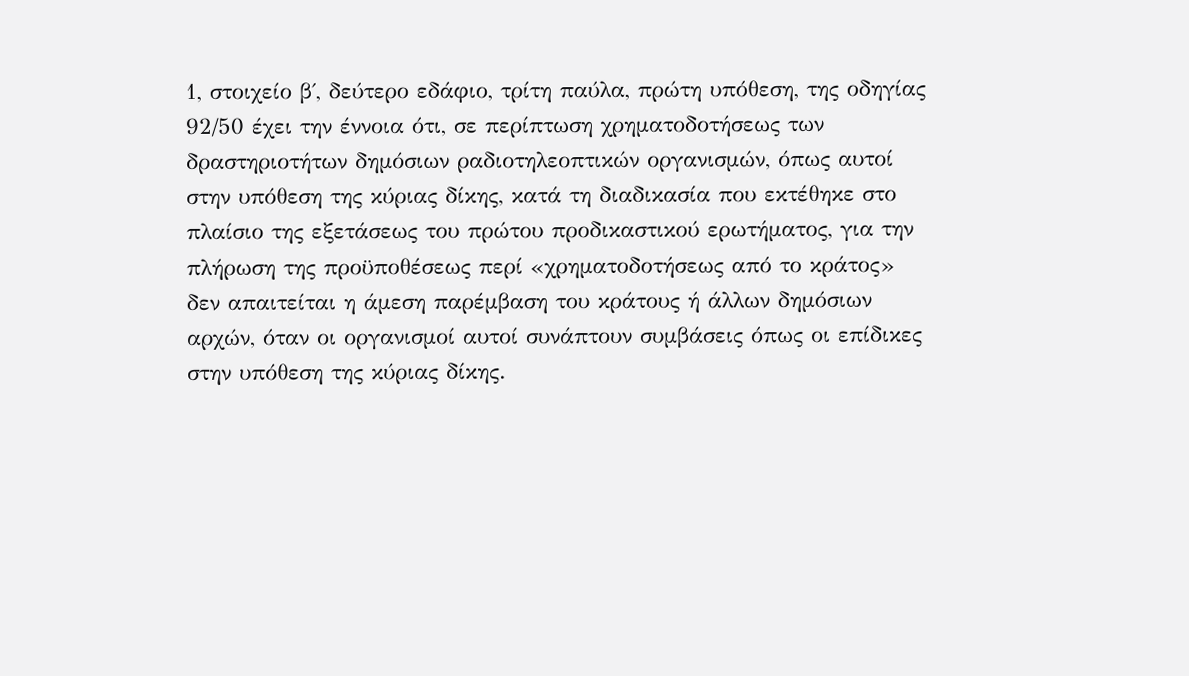1, στοιχείο β΄, δεύτερο εδάφιο, τρίτη παύλα, πρώτη υπόθεση, της οδηγίας 92/50 έχει την έννοια ότι, σε περίπτωση χρηματοδοτήσεως των δραστηριοτήτων δημόσιων ραδιοτηλεοπτικών οργανισμών, όπως αυτοί στην υπόθεση της κύριας δίκης, κατά τη διαδικασία που εκτέθηκε στο πλαίσιο της εξετάσεως του πρώτου προδικαστικού ερωτήματος, για την πλήρωση της προϋποθέσεως περί «χρηματοδοτήσεως από το κράτος» δεν απαιτείται η άμεση παρέμβαση του κράτους ή άλλων δημόσιων αρχών, όταν οι οργανισμοί αυτοί συνάπτουν συμβάσεις όπως οι επίδικες στην υπόθεση της κύριας δίκης.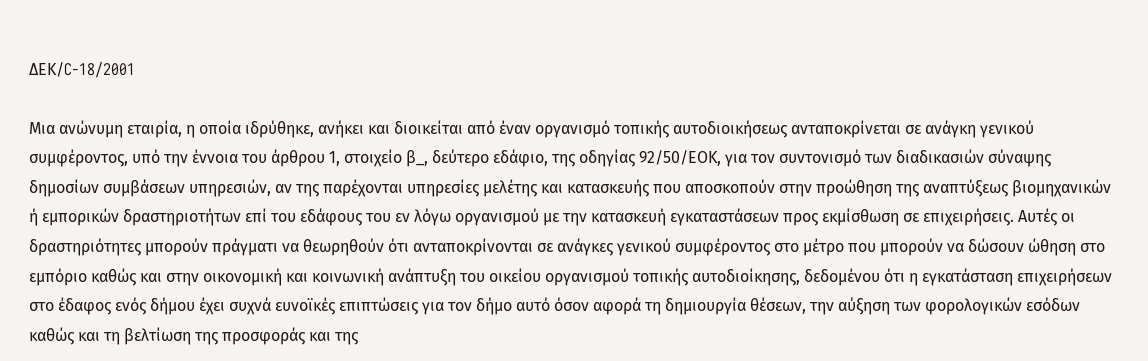ΔΕΚ/C-18/2001

Μια ανώνυμη εταιρία, η οποία ιδρύθηκε, ανήκει και διοικείται από έναν οργανισμό τοπικής αυτοδιοικήσεως ανταποκρίνεται σε ανάγκη γενικού συμφέροντος, υπό την έννοια του άρθρου 1, στοιχείο β_, δεύτερο εδάφιο, της οδηγίας 92/50/ΕΟΚ, για τον συντονισμό των διαδικασιών σύναψης δημοσίων συμβάσεων υπηρεσιών, αν της παρέχονται υπηρεσίες μελέτης και κατασκευής που αποσκοπούν στην προώθηση της αναπτύξεως βιομηχανικών ή εμπορικών δραστηριοτήτων επί του εδάφους του εν λόγω οργανισμού με την κατασκευή εγκαταστάσεων προς εκμίσθωση σε επιχειρήσεις. Αυτές οι δραστηριότητες μπορούν πράγματι να θεωρηθούν ότι ανταποκρίνονται σε ανάγκες γενικού συμφέροντος στο μέτρο που μπορούν να δώσουν ώθηση στο εμπόριο καθώς και στην οικονομική και κοινωνική ανάπτυξη του οικείου οργανισμού τοπικής αυτοδιοίκησης, δεδομένου ότι η εγκατάσταση επιχειρήσεων στο έδαφος ενός δήμου έχει συχνά ευνοϊκές επιπτώσεις για τον δήμο αυτό όσον αφορά τη δημιουργία θέσεων, την αύξηση των φορολογικών εσόδων καθώς και τη βελτίωση της προσφοράς και της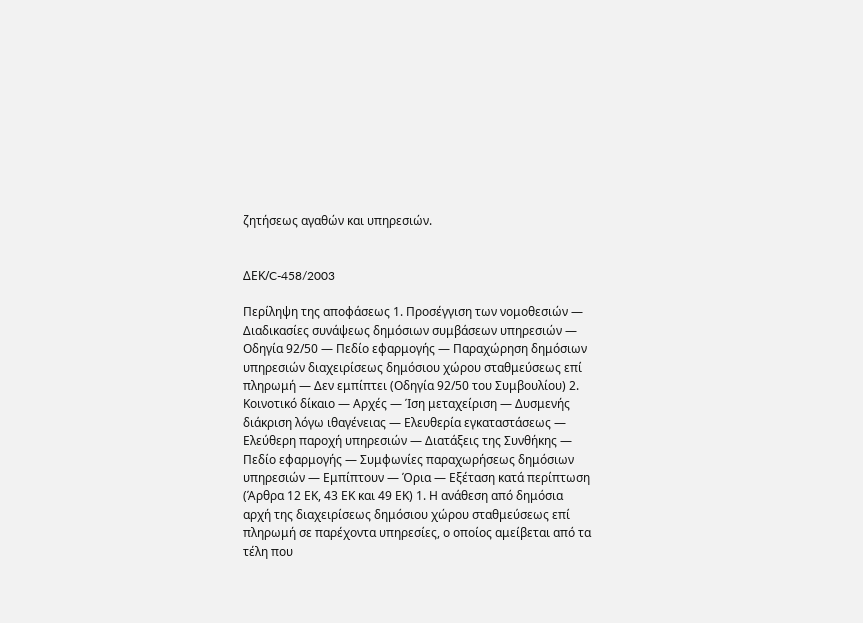ζητήσεως αγαθών και υπηρεσιών.


ΔΕΚ/C-458/2003

Περίληψη της αποφάσεως 1. Προσέγγιση των νομοθεσιών — Διαδικασίες συνάψεως δημόσιων συμβάσεων υπηρεσιών — Οδηγία 92/50 — Πεδίο εφαρμογής — Παραχώρηση δημόσιων υπηρεσιών διαχειρίσεως δημόσιου χώρου σταθμεύσεως επί πληρωμή — Δεν εμπίπτει (Οδηγία 92/50 του Συμβουλίου) 2. Κοινοτικό δίκαιο — Αρχές — Ίση μεταχείριση — Δυσμενής διάκριση λόγω ιθαγένειας — Ελευθερία εγκαταστάσεως — Ελεύθερη παροχή υπηρεσιών — Διατάξεις της Συνθήκης — Πεδίο εφαρμογής — Συμφωνίες παραχωρήσεως δημόσιων υπηρεσιών — Εμπίπτουν — Όρια — Εξέταση κατά περίπτωση (Άρθρα 12 ΕΚ, 43 ΕΚ και 49 ΕΚ) 1. Η ανάθεση από δημόσια αρχή της διαχειρίσεως δημόσιου χώρου σταθμεύσεως επί πληρωμή σε παρέχοντα υπηρεσίες, ο οποίος αμείβεται από τα τέλη που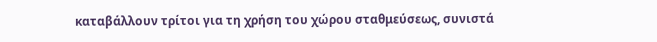καταβάλλουν τρίτοι για τη χρήση του χώρου σταθμεύσεως, συνιστά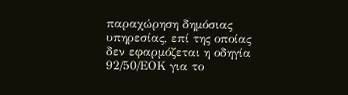παραχώρηση δημόσιας υπηρεσίας, επί της οποίας δεν εφαρμόζεται η οδηγία 92/50/ΕΟΚ για το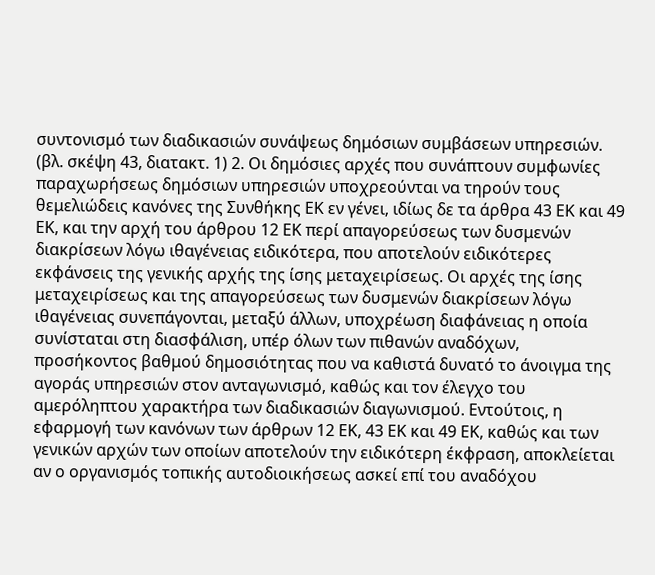συντονισμό των διαδικασιών συνάψεως δημόσιων συμβάσεων υπηρεσιών. (βλ. σκέψη 43, διατακτ. 1) 2. Οι δημόσιες αρχές που συνάπτουν συμφωνίες παραχωρήσεως δημόσιων υπηρεσιών υποχρεούνται να τηρούν τους θεμελιώδεις κανόνες της Συνθήκης ΕΚ εν γένει, ιδίως δε τα άρθρα 43 ΕΚ και 49 ΕΚ, και την αρχή του άρθρου 12 ΕΚ περί απαγορεύσεως των δυσμενών διακρίσεων λόγω ιθαγένειας ειδικότερα, που αποτελούν ειδικότερες εκφάνσεις της γενικής αρχής της ίσης μεταχειρίσεως. Οι αρχές της ίσης μεταχειρίσεως και της απαγορεύσεως των δυσμενών διακρίσεων λόγω ιθαγένειας συνεπάγονται, μεταξύ άλλων, υποχρέωση διαφάνειας η οποία συνίσταται στη διασφάλιση, υπέρ όλων των πιθανών αναδόχων, προσήκοντος βαθμού δημοσιότητας που να καθιστά δυνατό το άνοιγμα της αγοράς υπηρεσιών στον ανταγωνισμό, καθώς και τον έλεγχο του αμερόληπτου χαρακτήρα των διαδικασιών διαγωνισμού. Εντούτοις, η εφαρμογή των κανόνων των άρθρων 12 ΕΚ, 43 ΕΚ και 49 ΕΚ, καθώς και των γενικών αρχών των οποίων αποτελούν την ειδικότερη έκφραση, αποκλείεται αν ο οργανισμός τοπικής αυτοδιοικήσεως ασκεί επί του αναδόχου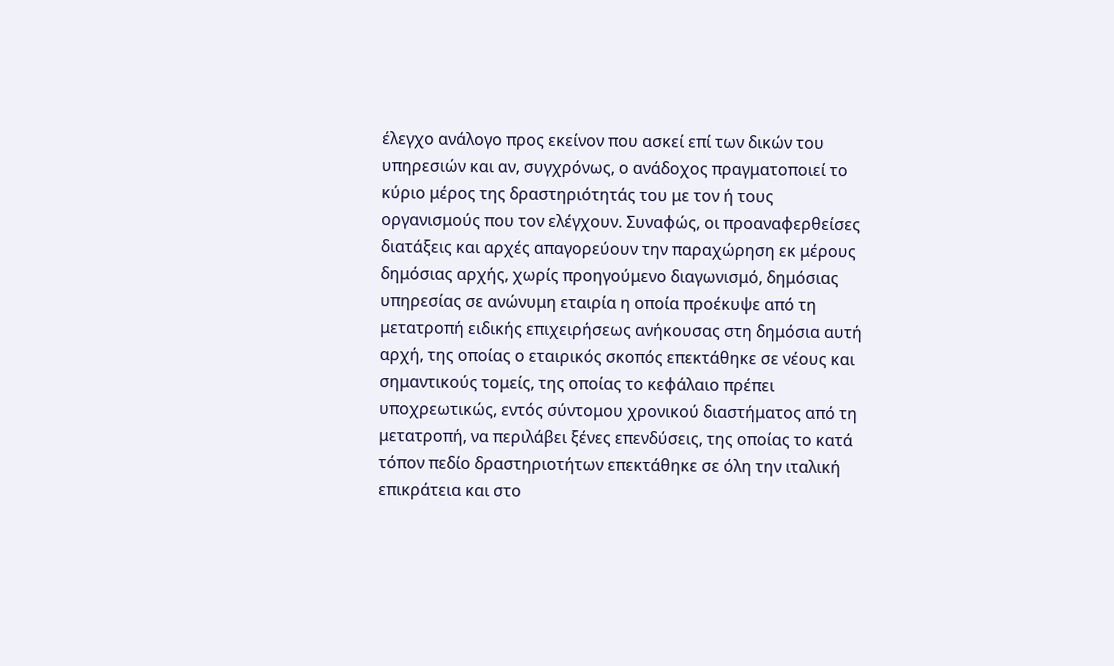έλεγχο ανάλογο προς εκείνον που ασκεί επί των δικών του υπηρεσιών και αν, συγχρόνως, ο ανάδοχος πραγματοποιεί το κύριο μέρος της δραστηριότητάς του με τον ή τους οργανισμούς που τον ελέγχουν. Συναφώς, οι προαναφερθείσες διατάξεις και αρχές απαγορεύουν την παραχώρηση εκ μέρους δημόσιας αρχής, χωρίς προηγούμενο διαγωνισμό, δημόσιας υπηρεσίας σε ανώνυμη εταιρία η οποία προέκυψε από τη μετατροπή ειδικής επιχειρήσεως ανήκουσας στη δημόσια αυτή αρχή, της οποίας ο εταιρικός σκοπός επεκτάθηκε σε νέους και σημαντικούς τομείς, της οποίας το κεφάλαιο πρέπει υποχρεωτικώς, εντός σύντομου χρονικού διαστήματος από τη μετατροπή, να περιλάβει ξένες επενδύσεις, της οποίας το κατά τόπον πεδίο δραστηριοτήτων επεκτάθηκε σε όλη την ιταλική επικράτεια και στο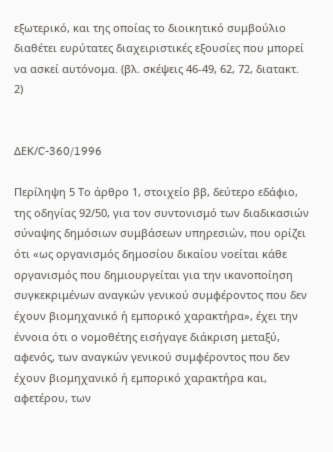εξωτερικό, και της οποίας το διοικητικό συμβούλιο διαθέτει ευρύτατες διαχειριστικές εξουσίες που μπορεί να ασκεί αυτόνομα. (βλ. σκέψεις 46-49, 62, 72, διατακτ. 2)


ΔΕΚ/C-360/1996

Περίληψη 5 Το άρθρο 1, στοιχείο ββ, δεύτερο εδάφιο, της οδηγίας 92/50, για τον συντονισμό των διαδικασιών σύναψης δημόσιων συμβάσεων υπηρεσιών, που ορίζει ότι «ως οργανισμός δημοσίου δικαίου νοείται κάθε οργανισμός που δημιουργείται για την ικανοποίηση συγκεκριμένων αναγκών γενικού συμφέροντος που δεν έχουν βιομηχανικό ή εμπορικό χαρακτήρα», έχει την έννοια ότι ο νομοθέτης εισήγαγε διάκριση μεταξύ, αφενός, των αναγκών γενικού συμφέροντος που δεν έχουν βιομηχανικό ή εμπορικό χαρακτήρα και, αφετέρου, των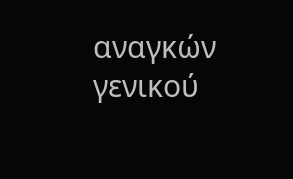αναγκών γενικού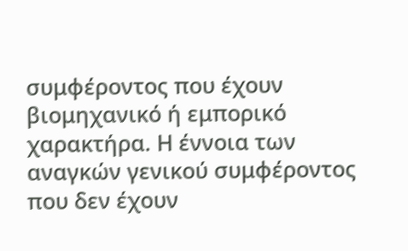συμφέροντος που έχουν βιομηχανικό ή εμπορικό χαρακτήρα. Η έννοια των αναγκών γενικού συμφέροντος που δεν έχουν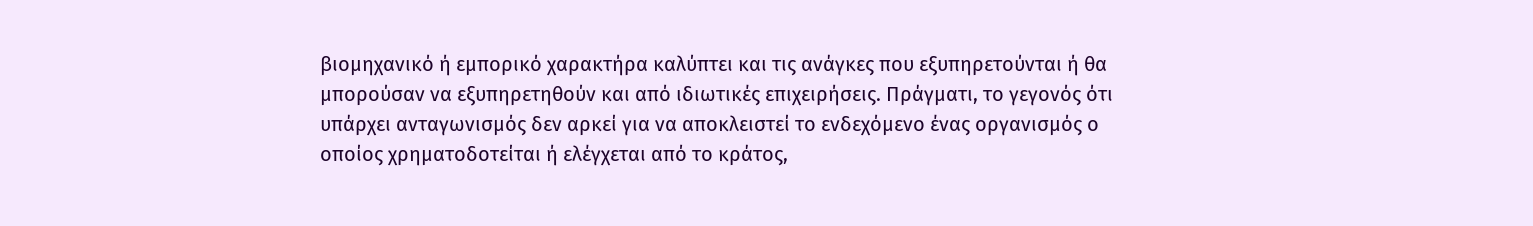βιομηχανικό ή εμπορικό χαρακτήρα καλύπτει και τις ανάγκες που εξυπηρετούνται ή θα μπορούσαν να εξυπηρετηθούν και από ιδιωτικές επιχειρήσεις. Πράγματι, το γεγονός ότι υπάρχει ανταγωνισμός δεν αρκεί για να αποκλειστεί το ενδεχόμενο ένας οργανισμός ο οποίος χρηματοδοτείται ή ελέγχεται από το κράτος,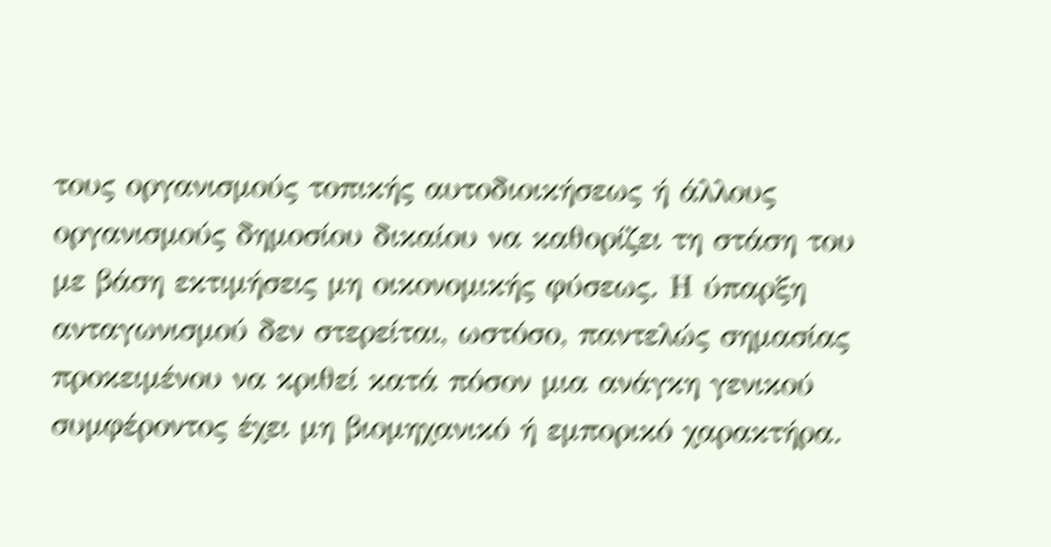τους οργανισμούς τοπικής αυτοδιοικήσεως ή άλλους οργανισμούς δημοσίου δικαίου να καθορίζει τη στάση του με βάση εκτιμήσεις μη οικονομικής φύσεως. Η ύπαρξη ανταγωνισμού δεν στερείται, ωστόσο, παντελώς σημασίας προκειμένου να κριθεί κατά πόσον μια ανάγκη γενικού συμφέροντος έχει μη βιομηχανικό ή εμπορικό χαρακτήρα.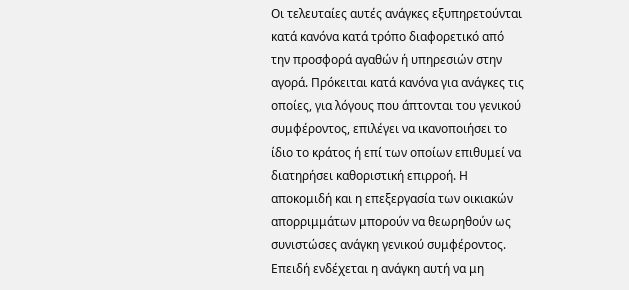Οι τελευταίες αυτές ανάγκες εξυπηρετούνται κατά κανόνα κατά τρόπο διαφορετικό από την προσφορά αγαθών ή υπηρεσιών στην αγορά. Πρόκειται κατά κανόνα για ανάγκες τις οποίες, για λόγους που άπτονται του γενικού συμφέροντος, επιλέγει να ικανοποιήσει το ίδιο το κράτος ή επί των οποίων επιθυμεί να διατηρήσει καθοριστική επιρροή. Η αποκομιδή και η επεξεργασία των οικιακών απορριμμάτων μπορούν να θεωρηθούν ως συνιστώσες ανάγκη γενικού συμφέροντος. Επειδή ενδέχεται η ανάγκη αυτή να μη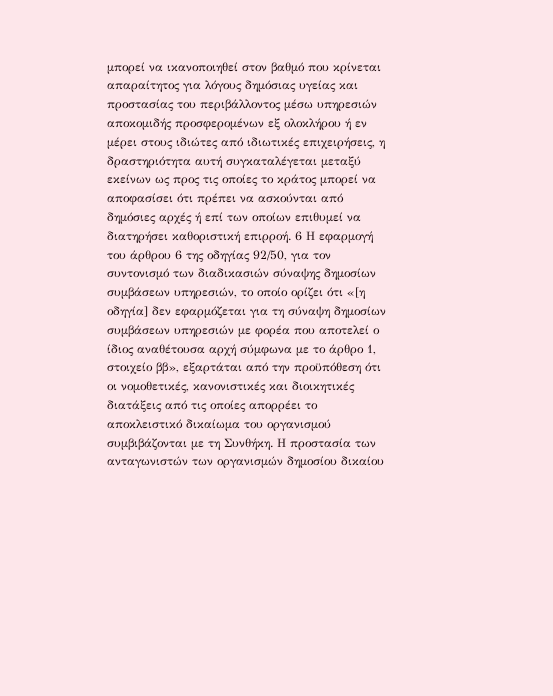μπορεί να ικανοποιηθεί στον βαθμό που κρίνεται απαραίτητος για λόγους δημόσιας υγείας και προστασίας του περιβάλλοντος μέσω υπηρεσιών αποκομιδής προσφερομένων εξ ολοκλήρου ή εν μέρει στους ιδιώτες από ιδιωτικές επιχειρήσεις, η δραστηριότητα αυτή συγκαταλέγεται μεταξύ εκείνων ως προς τις οποίες το κράτος μπορεί να αποφασίσει ότι πρέπει να ασκούνται από δημόσιες αρχές ή επί των οποίων επιθυμεί να διατηρήσει καθοριστική επιρροή. 6 Η εφαρμογή του άρθρου 6 της οδηγίας 92/50, για τον συντονισμό των διαδικασιών σύναψης δημοσίων συμβάσεων υπηρεσιών, το οποίο ορίζει ότι «[η οδηγία] δεν εφαρμόζεται για τη σύναψη δημοσίων συμβάσεων υπηρεσιών με φορέα που αποτελεί ο ίδιος αναθέτουσα αρχή σύμφωνα με το άρθρο 1, στοιχείο ββ», εξαρτάται από την προϋπόθεση ότι οι νομοθετικές, κανονιστικές και διοικητικές διατάξεις από τις οποίες απορρέει το αποκλειστικό δικαίωμα του οργανισμού συμβιβάζονται με τη Συνθήκη. Η προστασία των ανταγωνιστών των οργανισμών δημοσίου δικαίου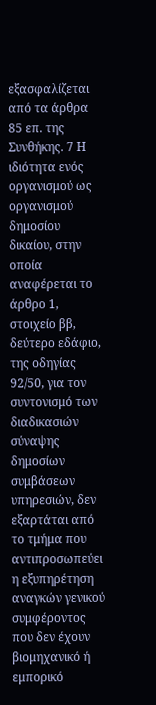εξασφαλίζεται από τα άρθρα 85 επ. της Συνθήκης. 7 Η ιδιότητα ενός οργανισμού ως οργανισμού δημοσίου δικαίου, στην οποία αναφέρεται το άρθρο 1, στοιχείο ββ, δεύτερο εδάφιο, της οδηγίας 92/50, για τον συντονισμό των διαδικασιών σύναψης δημοσίων συμβάσεων υπηρεσιών, δεν εξαρτάται από το τμήμα που αντιπροσωπεύει η εξυπηρέτηση αναγκών γενικού συμφέροντος που δεν έχουν βιομηχανικό ή εμπορικό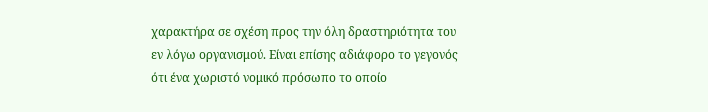χαρακτήρα σε σχέση προς την όλη δραστηριότητα του εν λόγω οργανισμού. Είναι επίσης αδιάφορο το γεγονός ότι ένα χωριστό νομικό πρόσωπο το οποίο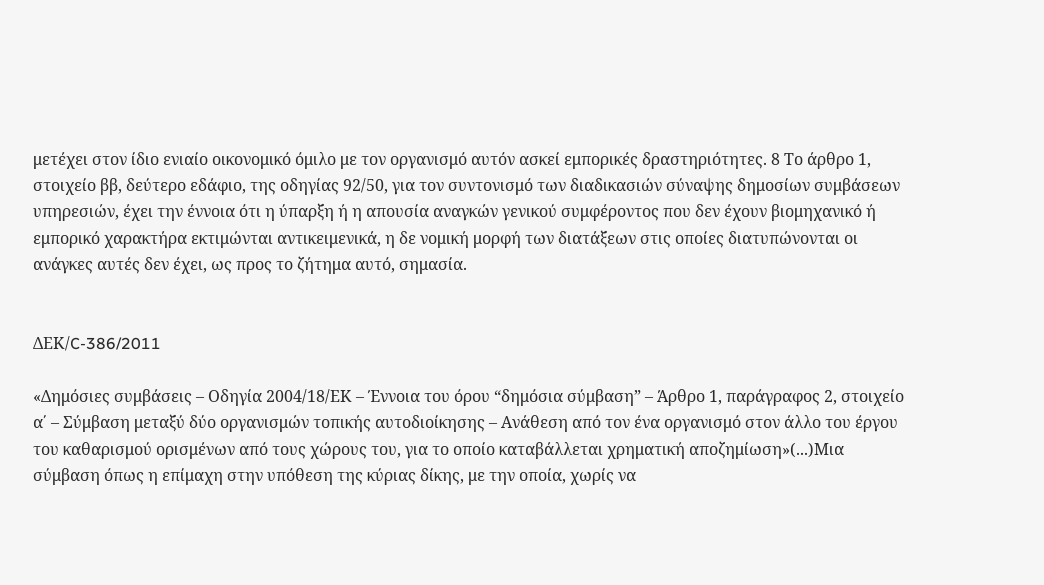μετέχει στον ίδιο ενιαίο οικονομικό όμιλο με τον οργανισμό αυτόν ασκεί εμπορικές δραστηριότητες. 8 Το άρθρο 1, στοιχείο ββ, δεύτερο εδάφιο, της οδηγίας 92/50, για τον συντονισμό των διαδικασιών σύναψης δημοσίων συμβάσεων υπηρεσιών, έχει την έννοια ότι η ύπαρξη ή η απουσία αναγκών γενικού συμφέροντος που δεν έχουν βιομηχανικό ή εμπορικό χαρακτήρα εκτιμώνται αντικειμενικά, η δε νομική μορφή των διατάξεων στις οποίες διατυπώνονται οι ανάγκες αυτές δεν έχει, ως προς το ζήτημα αυτό, σημασία.


ΔΕΚ/C-386/2011

«Δημόσιες συμβάσεις – Οδηγία 2004/18/ΕΚ – Έννοια του όρου “δημόσια σύμβαση” – Άρθρο 1, παράγραφος 2, στοιχείο α΄ – Σύμβαση μεταξύ δύο οργανισμών τοπικής αυτοδιοίκησης – Ανάθεση από τον ένα οργανισμό στον άλλο του έργου του καθαρισμού ορισμένων από τους χώρους του, για το οποίο καταβάλλεται χρηματική αποζημίωση»(...)Μια σύμβαση όπως η επίμαχη στην υπόθεση της κύριας δίκης, με την οποία, χωρίς να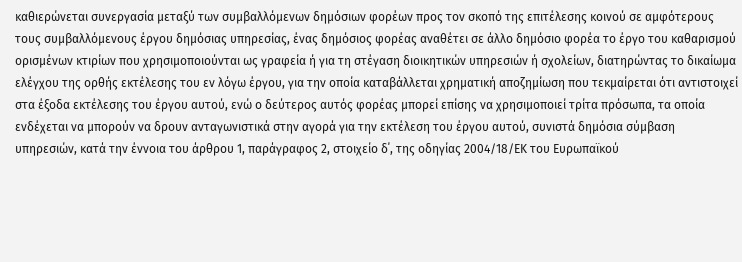καθιερώνεται συνεργασία μεταξύ των συμβαλλόμενων δημόσιων φορέων προς τον σκοπό της επιτέλεσης κοινού σε αμφότερους τους συμβαλλόμενους έργου δημόσιας υπηρεσίας, ένας δημόσιος φορέας αναθέτει σε άλλο δημόσιο φορέα το έργο του καθαρισμού ορισμένων κτιρίων που χρησιμοποιούνται ως γραφεία ή για τη στέγαση διοικητικών υπηρεσιών ή σχολείων, διατηρώντας το δικαίωμα ελέγχου της ορθής εκτέλεσης του εν λόγω έργου, για την οποία καταβάλλεται χρηματική αποζημίωση που τεκμαίρεται ότι αντιστοιχεί στα έξοδα εκτέλεσης του έργου αυτού, ενώ ο δεύτερος αυτός φορέας μπορεί επίσης να χρησιμοποιεί τρίτα πρόσωπα, τα οποία ενδέχεται να μπορούν να δρουν ανταγωνιστικά στην αγορά για την εκτέλεση του έργου αυτού, συνιστά δημόσια σύμβαση υπηρεσιών, κατά την έννοια του άρθρου 1, παράγραφος 2, στοιχείο δ΄, της οδηγίας 2004/18/ΕΚ του Ευρωπαϊκού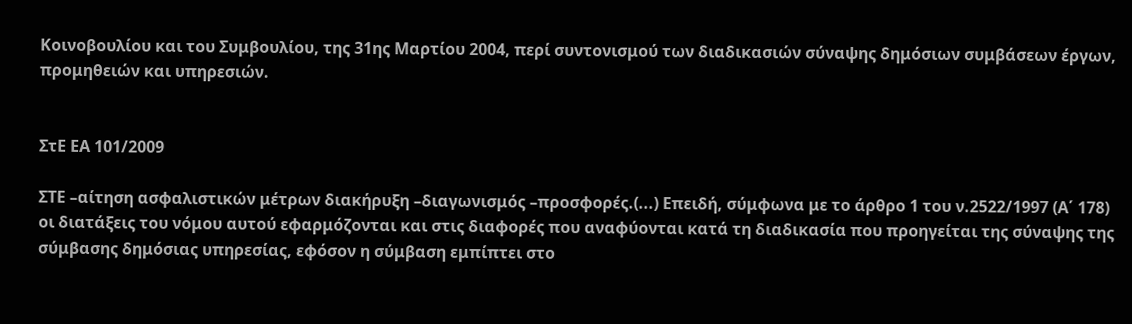Κοινοβουλίου και του Συμβουλίου, της 31ης Μαρτίου 2004, περί συντονισμού των διαδικασιών σύναψης δημόσιων συμβάσεων έργων, προμηθειών και υπηρεσιών.


ΣτΕ ΕΑ 101/2009

ΣΤΕ –αίτηση ασφαλιστικών μέτρων διακήρυξη –διαγωνισμός –προσφορές.(...) Επειδή, σύμφωνα με το άρθρο 1 του ν.2522/1997 (Α΄ 178) οι διατάξεις του νόμου αυτού εφαρμόζονται και στις διαφορές που αναφύονται κατά τη διαδικασία που προηγείται της σύναψης της σύμβασης δημόσιας υπηρεσίας, εφόσον η σύμβαση εμπίπτει στο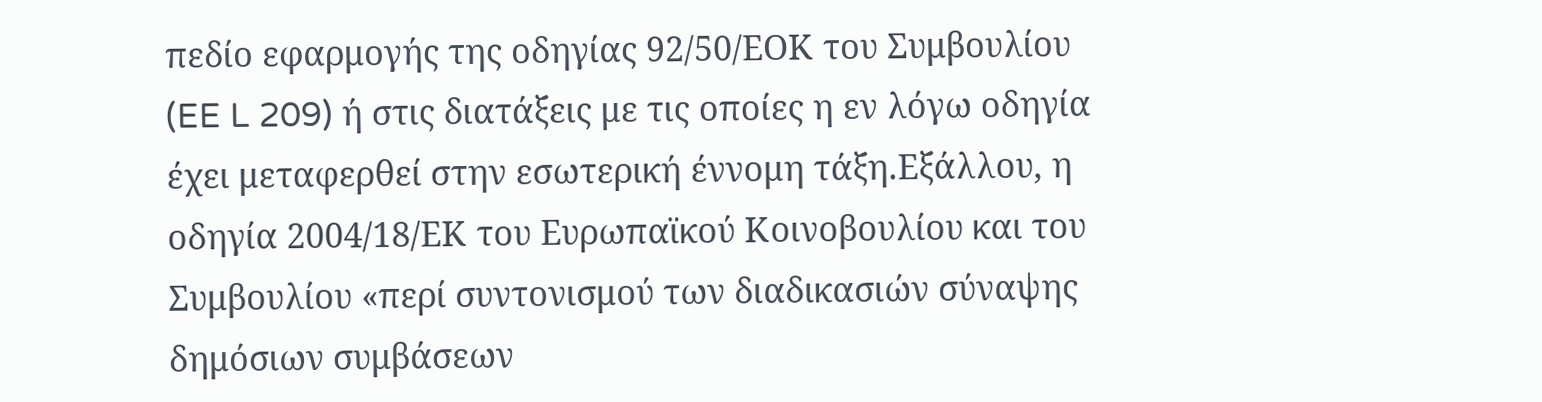πεδίο εφαρμογής της οδηγίας 92/50/ΕΟΚ του Συμβουλίου (EE L 209) ή στις διατάξεις με τις οποίες η εν λόγω οδηγία έχει μεταφερθεί στην εσωτερική έννομη τάξη.Εξάλλου, η οδηγία 2004/18/ΕΚ του Ευρωπαϊκού Κοινοβουλίου και του Συμβουλίου «περί συντονισμού των διαδικασιών σύναψης δημόσιων συμβάσεων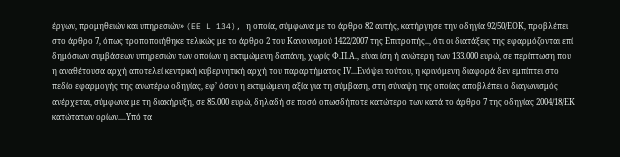έργων, προμηθειών και υπηρεσιών» (EE L 134), η οποία, σύμφωνα με το άρθρο 82 αυτής, κατήργησε την οδηγία 92/50/ΕΟΚ, προβλέπει στο άρθρο 7, όπως τροποποιήθηκε τελικώς με το άρθρο 2 του Κανονισμού 1422/2007 της Επιτροπής.., ότι οι διατάξεις της εφαρμόζονται επί δημόσιων συμβάσεων υπηρεσιών των οποίων η εκτιμώμενη δαπάνη, χωρίς Φ.Π.Α., είναι ίση ή ανώτερη των 133.000 ευρώ, σε περίπτωση που η αναθέτουσα αρχή αποτελεί κεντρική κυβερνητική αρχή του παραρτήματος ΙV...Ενόψει τούτου, η κρινόμενη διαφορά δεν εμπίπτει στο πεδίο εφαρμογής της ανωτέρω οδηγίας, εφ’ όσον η εκτιμώμενη αξία για τη σύμβαση, στη σύναψη της οποίας αποβλέπει ο διαγωνισμός ανέρχεται, σύμφωνα με τη διακήρυξη, σε 85.000 ευρώ, δηλαδή σε ποσό οπωσδήποτε κατώτερο των κατά το άρθρο 7 της οδηγίας 2004/18/ΕΚ κατώτατων ορίων....Υπό τα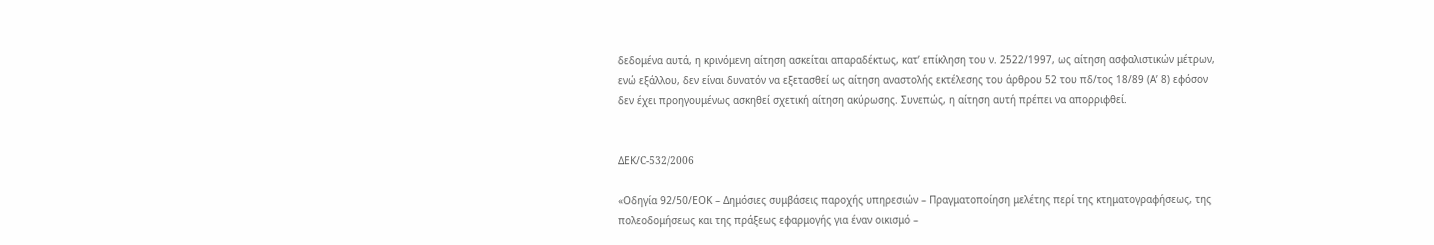δεδομένα αυτά, η κρινόμενη αίτηση ασκείται απαραδέκτως, κατ’ επίκληση του ν. 2522/1997, ως αίτηση ασφαλιστικών μέτρων, ενώ εξάλλου, δεν είναι δυνατόν να εξετασθεί ως αίτηση αναστολής εκτέλεσης του άρθρου 52 του πδ/τος 18/89 (Α’ 8) εφόσον δεν έχει προηγουμένως ασκηθεί σχετική αίτηση ακύρωσης. Συνεπώς, η αίτηση αυτή πρέπει να απορριφθεί.


ΔΕΚ/C-532/2006

«Οδηγία 92/50/ΕΟΚ – Δημόσιες συμβάσεις παροχής υπηρεσιών – Πραγματοποίηση μελέτης περί της κτηματογραφήσεως, της πολεοδομήσεως και της πράξεως εφαρμογής για έναν οικισμό –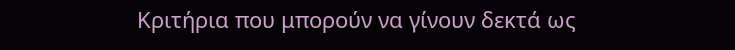Κριτήρια που μπορούν να γίνουν δεκτά ως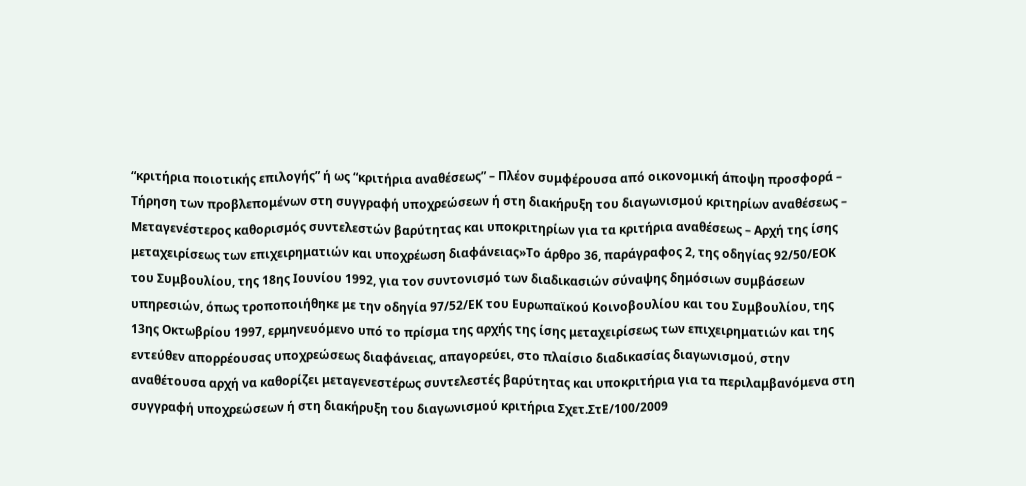“κριτήρια ποιοτικής επιλογής” ή ως “κριτήρια αναθέσεως” – Πλέον συμφέρουσα από οικονομική άποψη προσφορά – Τήρηση των προβλεπομένων στη συγγραφή υποχρεώσεων ή στη διακήρυξη του διαγωνισμού κριτηρίων αναθέσεως – Μεταγενέστερος καθορισμός συντελεστών βαρύτητας και υποκριτηρίων για τα κριτήρια αναθέσεως – Αρχή της ίσης μεταχειρίσεως των επιχειρηματιών και υποχρέωση διαφάνειας»Το άρθρο 36, παράγραφος 2, της οδηγίας 92/50/ΕΟΚ του Συμβουλίου, της 18ης Ιουνίου 1992, για τον συντονισμό των διαδικασιών σύναψης δημόσιων συμβάσεων υπηρεσιών, όπως τροποποιήθηκε με την οδηγία 97/52/ΕΚ του Ευρωπαϊκού Κοινοβουλίου και του Συμβουλίου, της 13ης Οκτωβρίου 1997, ερμηνευόμενο υπό το πρίσμα της αρχής της ίσης μεταχειρίσεως των επιχειρηματιών και της εντεύθεν απορρέουσας υποχρεώσεως διαφάνειας, απαγορεύει, στο πλαίσιο διαδικασίας διαγωνισμού, στην αναθέτουσα αρχή να καθορίζει μεταγενεστέρως συντελεστές βαρύτητας και υποκριτήρια για τα περιλαμβανόμενα στη συγγραφή υποχρεώσεων ή στη διακήρυξη του διαγωνισμού κριτήρια Σχετ.ΣτΕ/100/2009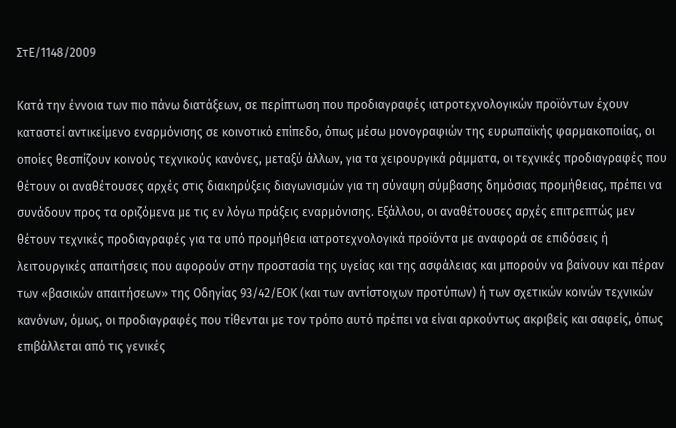ΣτΕ/1148/2009

Κατά την έννοια των πιο πάνω διατάξεων, σε περίπτωση που προδιαγραφές ιατροτεχνολογικών προϊόντων έχουν καταστεί αντικείμενο εναρμόνισης σε κοινοτικό επίπεδο, όπως μέσω μονογραφιών της ευρωπαϊκής φαρμακοποιίας, οι οποίες θεσπίζουν κοινούς τεχνικούς κανόνες, μεταξύ άλλων, για τα χειρουργικά ράμματα, οι τεχνικές προδιαγραφές που θέτουν οι αναθέτουσες αρχές στις διακηρύξεις διαγωνισμών για τη σύναψη σύμβασης δημόσιας προμήθειας, πρέπει να συνάδουν προς τα οριζόμενα με τις εν λόγω πράξεις εναρμόνισης. Εξάλλου, οι αναθέτουσες αρχές επιτρεπτώς μεν θέτουν τεχνικές προδιαγραφές για τα υπό προμήθεια ιατροτεχνολογικά προϊόντα με αναφορά σε επιδόσεις ή λειτουργικές απαιτήσεις που αφορούν στην προστασία της υγείας και της ασφάλειας και μπορούν να βαίνουν και πέραν των «βασικών απαιτήσεων» της Οδηγίας 93/42/ΕΟΚ (και των αντίστοιχων προτύπων) ή των σχετικών κοινών τεχνικών κανόνων, όμως, οι προδιαγραφές που τίθενται με τον τρόπο αυτό πρέπει να είναι αρκούντως ακριβείς και σαφείς, όπως επιβάλλεται από τις γενικές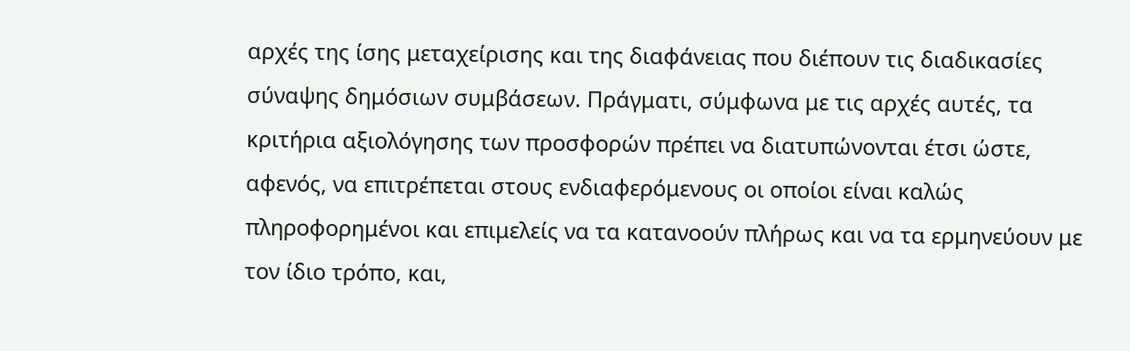αρχές της ίσης μεταχείρισης και της διαφάνειας που διέπουν τις διαδικασίες σύναψης δημόσιων συμβάσεων. Πράγματι, σύμφωνα με τις αρχές αυτές, τα κριτήρια αξιολόγησης των προσφορών πρέπει να διατυπώνονται έτσι ώστε, αφενός, να επιτρέπεται στους ενδιαφερόμενους οι οποίοι είναι καλώς πληροφορημένοι και επιμελείς να τα κατανοούν πλήρως και να τα ερμηνεύουν με τον ίδιο τρόπο, και,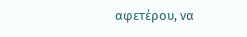αφετέρου, να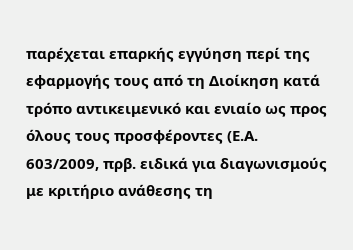παρέχεται επαρκής εγγύηση περί της εφαρμογής τους από τη Διοίκηση κατά τρόπο αντικειμενικό και ενιαίο ως προς όλους τους προσφέροντες (Ε.Α. 603/2009, πρβ. ειδικά για διαγωνισμούς με κριτήριο ανάθεσης τη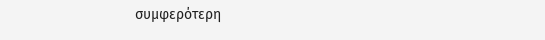συμφερότερη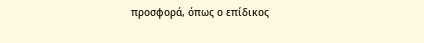προσφορά, όπως ο επίδικος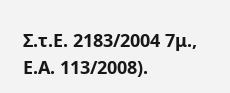Σ.τ.Ε. 2183/2004 7μ., Ε.Α. 113/2008).